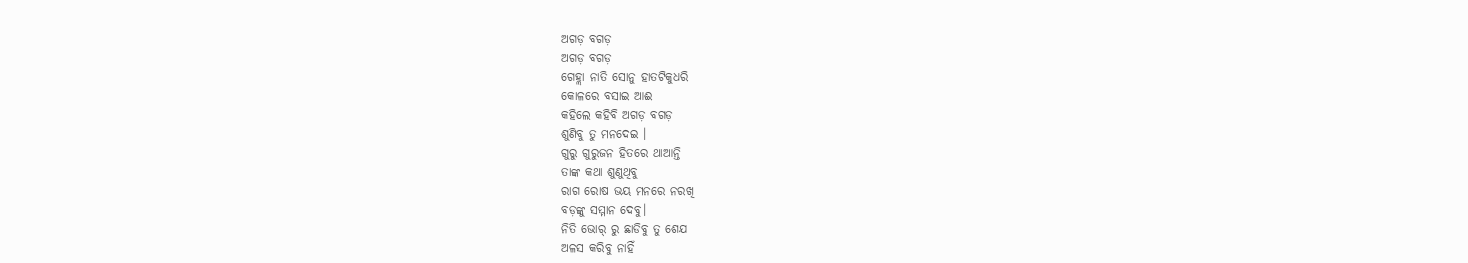ଅଗଡ଼ ବଗଡ଼
ଅଗଡ଼ ବଗଡ଼
ଗେହ୍ଲା ନାତି ସୋନୁ ହାତଟିକୁଧରି
କୋଳରେ ବସାଇ ଆଈ
କହିଲେ କହିବି ଅଗଡ଼ ବଗଡ଼
ଶୁଣିବୁ ତୁ ମନଦେଇ ।
ଗୁରୁ ଗୁରୁଜନ ହିତରେ ଥାଆନ୍ତି
ତାଙ୍କ କଥା ଶୁଣୁଥିବୁ
ରାଗ ରୋଷ ଭୟ ମନରେ ନରଖି
ବଡ଼ଙ୍କୁ ସମ୍ମାନ ଦେବୁ।
ନିତି ଭୋର୍ ରୁ ଛାଡିବୁ ତୁ ଶେଯ
ଅଳସ କରିବୁ ନାହିଁ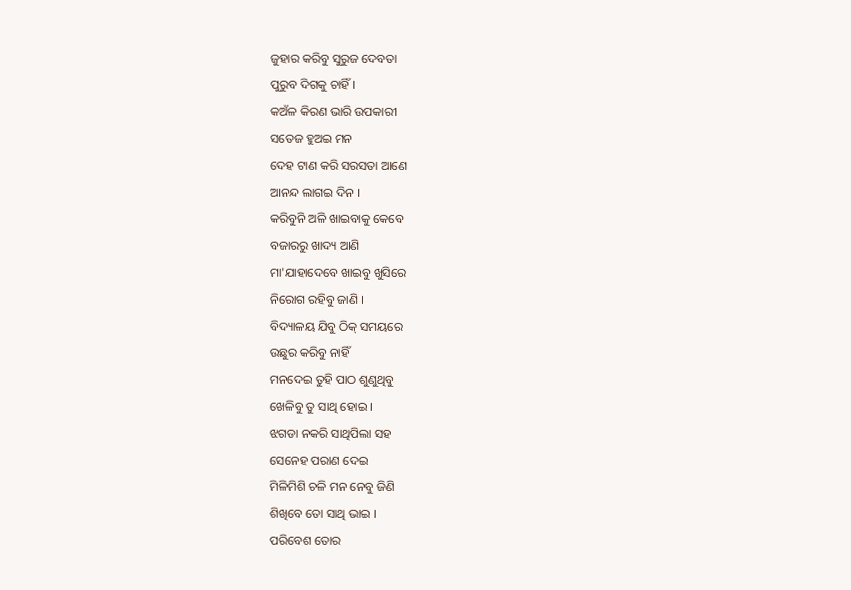ଜୁହାର କରିବୁ ସୁରୁଜ ଦେବତା
ପୁରୁବ ଦିଗକୁ ଚାହିଁ ।
କଅଁଳ କିରଣ ଭାରି ଉପକାରୀ
ସତେଜ ହୁଅଇ ମନ
ଦେହ ଟାଣ କରି ସରସତା ଆଣେ
ଆନନ୍ଦ ଲାଗଇ ଦିନ ।
କରିବୁନି ଅଳି ଖାଇବାକୁ କେବେ
ବଜାରରୁ ଖାଦ୍ୟ ଆଣି
ମା'ଯାହାଦେବେ ଖାଇବୁ ଖୁସିରେ
ନିରୋଗ ରହିବୁ ଜାଣି ।
ବିଦ୍ୟାଳୟ ଯିବୁ ଠିକ୍ ସମୟରେ
ଉଛୁର କରିବୁ ନାହିଁ
ମନଦେଇ ତୁହି ପାଠ ଶୁଣୁଥିବୁ
ଖେଳିବୁ ତୁ ସାଥି ହୋଇ ।
ଝଗଡା ନକରି ସାଥିପିଲା ସହ
ସେନେହ ପରାଣ ଦେଇ
ମିଳିମିଶି ଚଳି ମନ ନେବୁ ଜିଣି
ଶିଖିବେ ତୋ ସାଥି ଭାଇ ।
ପରିବେଶ ତୋର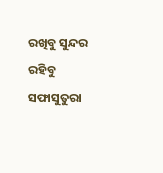ରଖିବୁ ସୁନ୍ଦର
ରହିବୁ ସଫାସୁତୁରା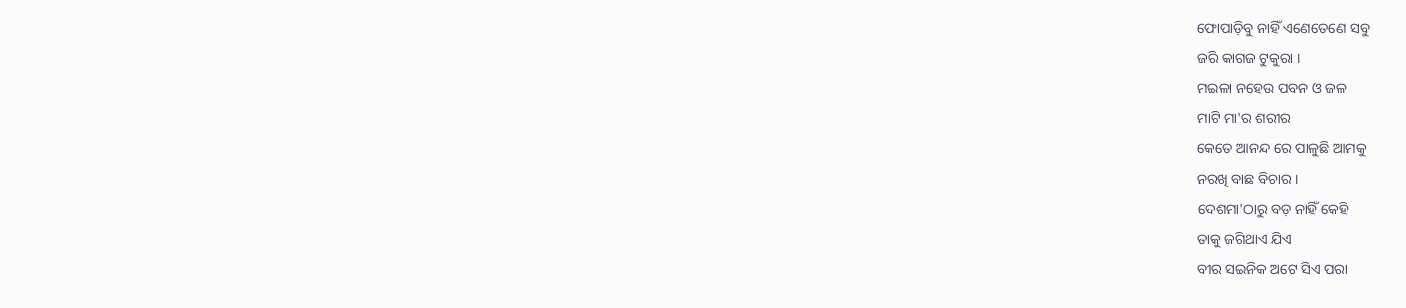ଫୋପାଡ଼ିବୁ ନାହିଁ ଏଣେତେଣେ ସବୁ
ଜରି କାଗଜ ଟୁକୁରା ।
ମଇଳା ନହେଉ ପବନ ଓ ଜଳ
ମାଟି ମା'ର ଶରୀର
କେତେ ଆନନ୍ଦ ରେ ପାଳୁଛି ଆମକୁ
ନରଖି ବାଛ ବିଚାର ।
ଦେଶମା'ଠାରୁ ବଡ଼ ନାହିଁ କେହି
ତାକୁ ଜଗିଥାଏ ଯିଏ
ବୀର ସଇନିକ ଅଟେ ସିଏ ପରା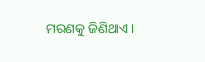ମରଣକୁ ଜିଣିଥାଏ ।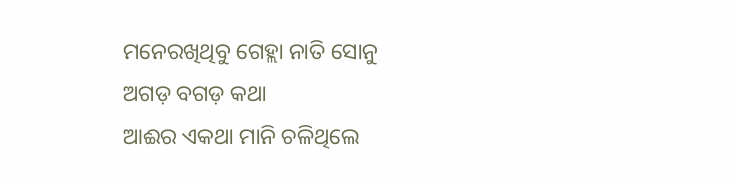ମନେରଖିଥିବୁ ଗେହ୍ଲା ନାତି ସୋନୁ
ଅଗଡ଼ ବଗଡ଼ କଥା
ଆଈର ଏକଥା ମାନି ଚଳିଥିଲେ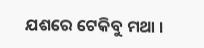ଯଶରେ ଟେକିବୁ ମଥା ।